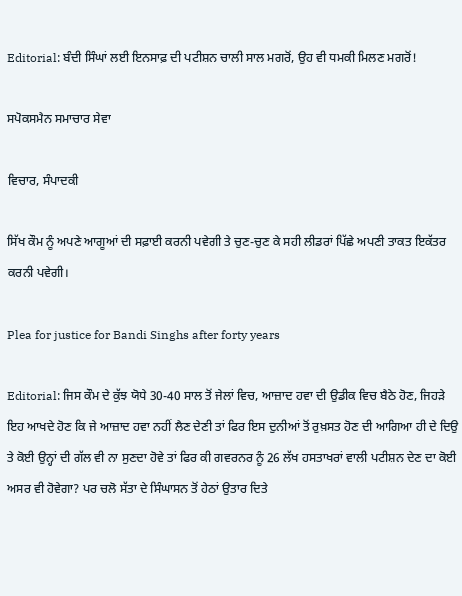Editorial: ਬੰਦੀ ਸਿੰਘਾਂ ਲਈ ਇਨਸਾਫ਼ ਦੀ ਪਟੀਸ਼ਨ ਚਾਲੀ ਸਾਲ ਮਗਰੋਂ, ਉਹ ਵੀ ਧਮਕੀ ਮਿਲਣ ਮਗਰੋਂ!

ਸਪੋਕਸਮੈਨ ਸਮਾਚਾਰ ਸੇਵਾ

ਵਿਚਾਰ, ਸੰਪਾਦਕੀ

ਸਿੱਖ ਕੌਮ ਨੂੰ ਅਪਣੇ ਆਗੂਆਂ ਦੀ ਸਫ਼ਾਈ ਕਰਨੀ ਪਵੇਗੀ ਤੇ ਚੁਣ-ਚੁਣ ਕੇ ਸਹੀ ਲੀਡਰਾਂ ਪਿੱਛੇ ਅਪਣੀ ਤਾਕਤ ਇਕੱਤਰ ਕਰਨੀ ਪਵੇਗੀ।

Plea for justice for Bandi Singhs after forty years

Editorial: ਜਿਸ ਕੌਮ ਦੇ ਕੁੱਝ ਯੋਧੇ 30-40 ਸਾਲ ਤੋਂ ਜੇਲਾਂ ਵਿਚ, ਆਜ਼ਾਦ ਹਵਾ ਦੀ ਉਡੀਕ ਵਿਚ ਬੈਠੇ ਹੋਣ, ਜਿਹੜੇ ਇਹ ਆਖਦੇ ਹੋਣ ਕਿ ਜੇ ਆਜ਼ਾਦ ਹਵਾ ਨਹੀਂ ਲੈਣ ਦੇਣੀ ਤਾਂ ਫਿਰ ਇਸ ਦੁਨੀਆਂ ਤੋਂ ਰੁਖ਼ਸਤ ਹੋਣ ਦੀ ਆਗਿਆ ਹੀ ਦੇ ਦਿਉ ਤੇ ਕੋਈ ਉਨ੍ਹਾਂ ਦੀ ਗੱਲ ਵੀ ਨਾ ਸੁਣਦਾ ਹੋਵੇ ਤਾਂ ਫਿਰ ਕੀ ਗਵਰਨਰ ਨੂੰ 26 ਲੱਖ ਹਸਤਾਖਰਾਂ ਵਾਲੀ ਪਟੀਸ਼ਨ ਦੇਣ ਦਾ ਕੋਈ ਅਸਰ ਵੀ ਹੋਵੇਗਾ? ਪਰ ਚਲੋ ਸੱਤਾ ਦੇ ਸਿੰਘਾਸਨ ਤੋਂ ਹੇਠਾਂ ਉਤਾਰ ਦਿਤੇ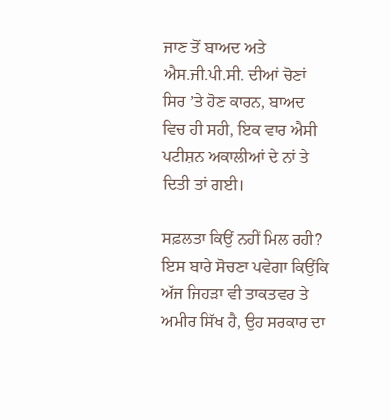ਜਾਣ ਤੋਂ ਬਾਅਦ ਅਤੇ ਐਸ.ਜੀ.ਪੀ.ਸੀ. ਦੀਆਂ ਚੋਣਾਂ ਸਿਰ ’ਤੇ ਹੋਣ ਕਾਰਨ, ਬਾਅਦ ਵਿਚ ਹੀ ਸਹੀ, ਇਕ ਵਾਰ ਐਸੀ ਪਟੀਸ਼ਨ ਅਕਾਲੀਆਂ ਦੇ ਨਾਂ ਤੇ ਦਿਤੀ ਤਾਂ ਗਈ।

ਸਫ਼ਲਤਾ ਕਿਉਂ ਨਹੀਂ ਮਿਲ ਰਹੀ? ਇਸ ਬਾਰੇ ਸੋਚਣਾ ਪਵੇਗਾ ਕਿਉਂਕਿ ਅੱਜ ਜਿਹੜਾ ਵੀ ਤਾਕਤਵਰ ਤੇ ਅਮੀਰ ਸਿੱਖ ਹੈ, ਉਹ ਸਰਕਾਰ ਦਾ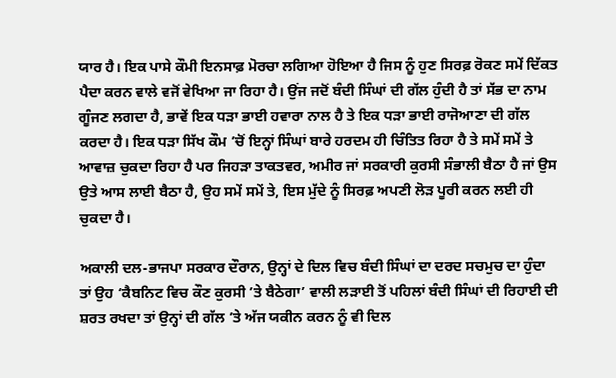ਯਾਰ ਹੈ। ਇਕ ਪਾਸੇ ਕੌਮੀ ਇਨਸਾਫ਼ ਮੋਰਚਾ ਲਗਿਆ ਹੋਇਆ ਹੈ ਜਿਸ ਨੂੰ ਹੁਣ ਸਿਰਫ਼ ਰੋਕਣ ਸਮੇਂ ਦਿੱਕਤ ਪੈਦਾ ਕਰਨ ਵਾਲੇ ਵਜੋਂ ਵੇਖਿਆ ਜਾ ਰਿਹਾ ਹੈ। ਉਂਜ ਜਦੋਂ ਬੰਦੀ ਸਿੰਘਾਂ ਦੀ ਗੱਲ ਹੁੰਦੀ ਹੈ ਤਾਂ ਸੱਭ ਦਾ ਨਾਮ ਗੂੰਜਣ ਲਗਦਾ ਹੈ, ਭਾਵੇਂ ਇਕ ਧੜਾ ਭਾਈ ਹਵਾਰਾ ਨਾਲ ਹੈ ਤੇ ਇਕ ਧੜਾ ਭਾਈ ਰਾਜੋਆਣਾ ਦੀ ਗੱਲ ਕਰਦਾ ਹੈ। ਇਕ ਧੜਾ ਸਿੱਖ ਕੌਮ ’ਚੋਂ ਇਨ੍ਹਾਂ ਸਿੰਘਾਂ ਬਾਰੇ ਹਰਦਮ ਹੀ ਚਿੰਤਿਤ ਰਿਹਾ ਹੈ ਤੇ ਸਮੇਂ ਸਮੇਂ ਤੇ ਆਵਾਜ਼ ਚੁਕਦਾ ਰਿਹਾ ਹੈ ਪਰ ਜਿਹੜਾ ਤਾਕਤਵਰ, ਅਮੀਰ ਜਾਂ ਸਰਕਾਰੀ ਕੁਰਸੀ ਸੰਭਾਲੀ ਬੈਠਾ ਹੈ ਜਾਂ ਉਸ ਉਤੇ ਆਸ ਲਾਈ ਬੈਠਾ ਹੈ, ਉਹ ਸਮੇਂ ਸਮੇਂ ਤੇ, ਇਸ ਮੁੱਦੇ ਨੂੰ ਸਿਰਫ਼ ਅਪਣੀ ਲੋੜ ਪੂਰੀ ਕਰਨ ਲਈ ਹੀ ਚੁਕਦਾ ਹੈ।

ਅਕਾਲੀ ਦਲ-ਭਾਜਪਾ ਸਰਕਾਰ ਦੌਰਾਨ, ਉਨ੍ਹਾਂ ਦੇ ਦਿਲ ਵਿਚ ਬੰਦੀ ਸਿੰਘਾਂ ਦਾ ਦਰਦ ਸਚਮੁਚ ਦਾ ਹੁੰਦਾ ਤਾਂ ਉਹ ‘ਕੈਬਨਿਟ ਵਿਚ ਕੌਣ ਕੁਰਸੀ ’ਤੇ ਬੈਠੇਗਾ’ ਵਾਲੀ ਲੜਾਈ ਤੋਂ ਪਹਿਲਾਂ ਬੰਦੀ ਸਿੰਘਾਂ ਦੀ ਰਿਹਾਈ ਦੀ ਸ਼ਰਤ ਰਖਦਾ ਤਾਂ ਉਨ੍ਹਾਂ ਦੀ ਗੱਲ ’ਤੇ ਅੱਜ ਯਕੀਨ ਕਰਨ ਨੂੰ ਵੀ ਦਿਲ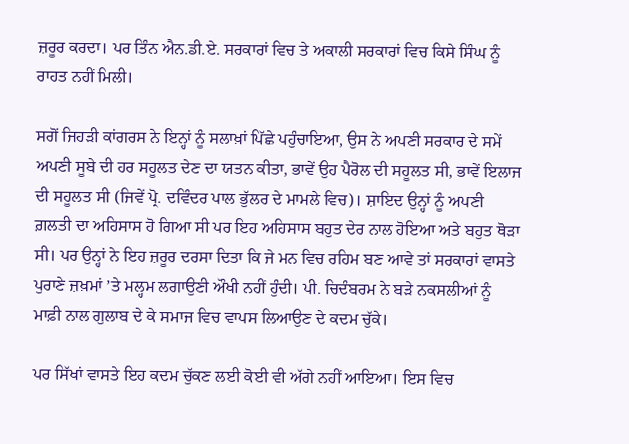ਜ਼ਰੂਰ ਕਰਦਾ। ਪਰ ਤਿੰਨ ਐਨ.ਡੀ.ਏ. ਸਰਕਾਰਾਂ ਵਿਚ ਤੇ ਅਕਾਲੀ ਸਰਕਾਰਾਂ ਵਿਚ ਕਿਸੇ ਸਿੰਘ ਨੂੰ ਰਾਹਤ ਨਹੀਂ ਮਿਲੀ।

ਸਗੋਂ ਜਿਹੜੀ ਕਾਂਗਰਸ ਨੇ ਇਨ੍ਹਾਂ ਨੂੰ ਸਲਾਖ਼ਾਂ ਪਿੱਛੇ ਪਹੁੰਚਾਇਆ, ਉਸ ਨੇ ਅਪਣੀ ਸਰਕਾਰ ਦੇ ਸਮੇਂ ਅਪਣੀ ਸੂਬੇ ਦੀ ਹਰ ਸਹੂਲਤ ਦੇਣ ਦਾ ਯਤਨ ਕੀਤਾ, ਭਾਵੇਂ ਉਹ ਪੈਰੋਲ ਦੀ ਸਹੂਲਤ ਸੀ, ਭਾਵੇਂ ਇਲਾਜ ਦੀ ਸਹੂਲਤ ਸੀ (ਜਿਵੇਂ ਪ੍ਰੋ. ਦਵਿੰਦਰ ਪਾਲ ਭੁੱਲਰ ਦੇ ਮਾਮਲੇ ਵਿਚ)। ਸ਼ਾਇਦ ਉਨ੍ਹਾਂ ਨੂੰ ਅਪਣੀ ਗ਼ਲਤੀ ਦਾ ਅਹਿਸਾਸ ਹੋ ਗਿਆ ਸੀ ਪਰ ਇਹ ਅਹਿਸਾਸ ਬਹੁਤ ਦੇਰ ਨਾਲ ਹੋਇਆ ਅਤੇ ਬਹੁਤ ਥੋੜਾ ਸੀ। ਪਰ ਉਨ੍ਹਾਂ ਨੇ ਇਹ ਜ਼ਰੂਰ ਦਰਸਾ ਦਿਤਾ ਕਿ ਜੇ ਮਨ ਵਿਚ ਰਹਿਮ ਬਣ ਆਵੇ ਤਾਂ ਸਰਕਾਰਾਂ ਵਾਸਤੇ ਪੁਰਾਣੇ ਜ਼ਖ਼ਮਾਂ ’ਤੇ ਮਲ੍ਹਮ ਲਗਾਉਣੀ ਔਖੀ ਨਹੀਂ ਹੁੰਦੀ। ਪੀ. ਚਿਦੰਬਰਮ ਨੇ ਬੜੇ ਨਕਸਲੀਆਂ ਨੂੰ ਮਾਫ਼ੀ ਨਾਲ ਗੁਲਾਬ ਦੇ ਕੇ ਸਮਾਜ ਵਿਚ ਵਾਪਸ ਲਿਆਉਣ ਦੇ ਕਦਮ ਚੁੱਕੇ।

ਪਰ ਸਿੱਖਾਂ ਵਾਸਤੇ ਇਹ ਕਦਮ ਚੁੱਕਣ ਲਈ ਕੋਈ ਵੀ ਅੱਗੇ ਨਹੀਂ ਆਇਆ। ਇਸ ਵਿਚ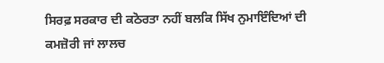ਸਿਰਫ਼ ਸਰਕਾਰ ਦੀ ਕਠੋਰਤਾ ਨਹੀਂ ਬਲਕਿ ਸਿੱਖ ਨੁਮਾਇੰਦਿਆਂ ਦੀ ਕਮਜ਼ੋਰੀ ਜਾਂ ਲਾਲਚ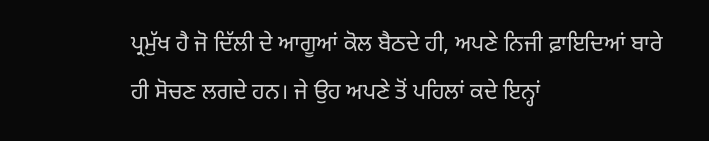ਪ੍ਰਮੁੱਖ ਹੈ ਜੋ ਦਿੱਲੀ ਦੇ ਆਗੂਆਂ ਕੋਲ ਬੈਠਦੇ ਹੀ, ਅਪਣੇ ਨਿਜੀ ਫ਼ਾਇਦਿਆਂ ਬਾਰੇ ਹੀ ਸੋਚਣ ਲਗਦੇ ਹਨ। ਜੇ ਉਹ ਅਪਣੇ ਤੋਂ ਪਹਿਲਾਂ ਕਦੇ ਇਨ੍ਹਾਂ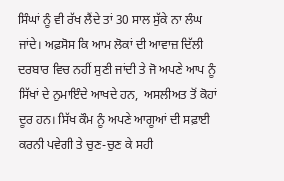ਸਿੰਘਾਂ ਨੂੰ ਵੀ ਰੱਖ ਲੈਂਦੇ ਤਾਂ 30 ਸਾਲ ਸੁੱਕੇ ਨਾ ਲੰਘ ਜਾਂਦੇ। ਅਫ਼ਸੋਸ ਕਿ ਆਮ ਲੋਕਾਂ ਦੀ ਆਵਾਜ਼ ਦਿੱਲੀ ਦਰਬਾਰ ਵਿਚ ਨਹੀਂ ਸੁਣੀ ਜਾਂਦੀ ਤੇ ਜੋ ਅਪਣੇ ਆਪ ਨੂੰ ਸਿੱਖਾਂ ਦੇ ਨੁਮਾਇੰਦੇ ਆਖਦੇ ਹਨ,  ਅਸਲੀਅਤ ਤੋਂ ਕੋਹਾਂ ਦੂਰ ਹਨ। ਸਿੱਖ ਕੌਮ ਨੂੰ ਅਪਣੇ ਆਗੂਆਂ ਦੀ ਸਫ਼ਾਈ ਕਰਨੀ ਪਵੇਗੀ ਤੇ ਚੁਣ-ਚੁਣ ਕੇ ਸਹੀ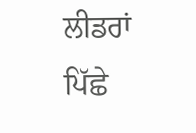ਲੀਡਰਾਂ ਪਿੱਛੇ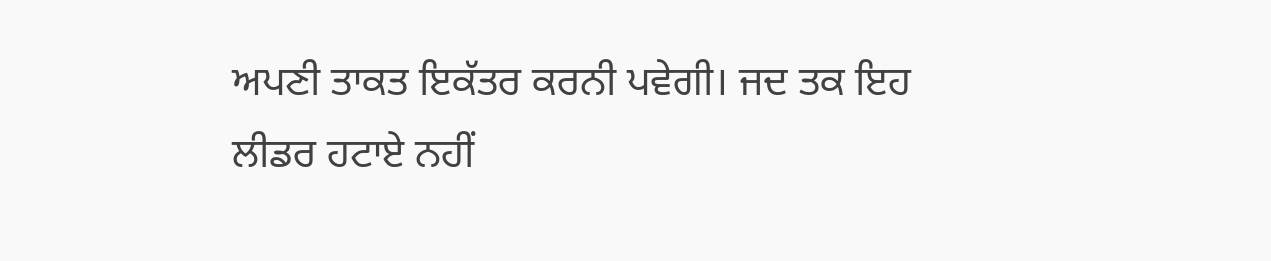ਅਪਣੀ ਤਾਕਤ ਇਕੱਤਰ ਕਰਨੀ ਪਵੇਗੀ। ਜਦ ਤਕ ਇਹ ਲੀਡਰ ਹਟਾਏ ਨਹੀਂ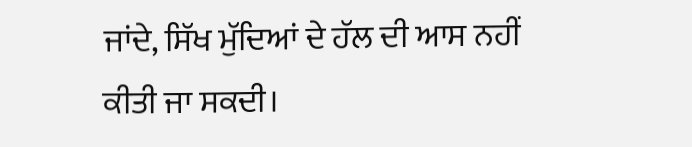ਜਾਂਦੇ, ਸਿੱਖ ਮੁੱਦਿਆਂ ਦੇ ਹੱਲ ਦੀ ਆਸ ਨਹੀਂ ਕੀਤੀ ਜਾ ਸਕਦੀ।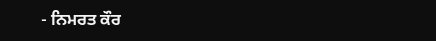- ਨਿਮਰਤ ਕੌਰ